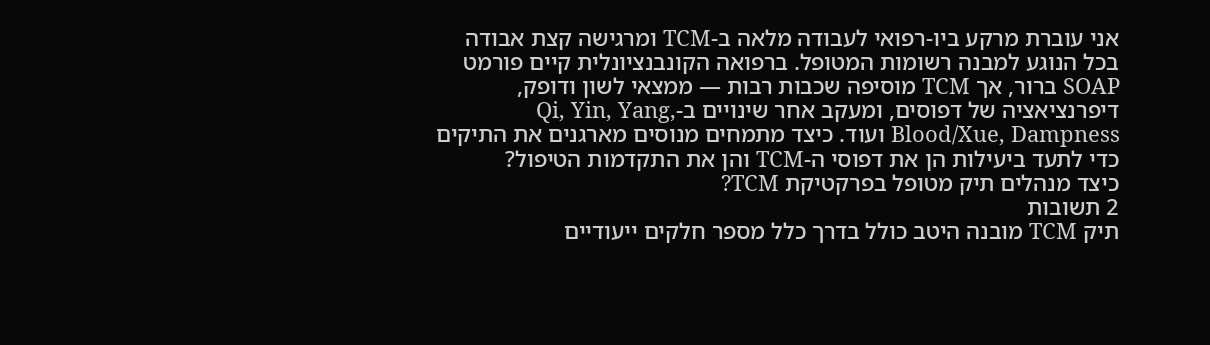אני עוברת מרקע ביו-רפואי לעבודה מלאה ב-TCM ומרגישה קצת אבודה בכל הנוגע למבנה רשומות המטופל. ברפואה הקונבנציונלית קיים פורמט SOAP ברור, אך TCM מוסיפה שכבות רבות — ממצאי לשון ודופק, דיפרנציאציה של דפוסים, ומעקב אחר שינויים ב-Qi, Yin, Yang, Blood/Xue, Dampness ועוד. כיצד מתמחים מנוסים מארגנים את התיקים כדי לתעד ביעילות הן את דפוסי ה-TCM והן את התקדמות הטיפול?
כיצד מנהלים תיק מטופל בפרקטיקת TCM?
2 תשובות
תיק TCM מובנה היטב כולל בדרך כלל מספר חלקים ייעודיים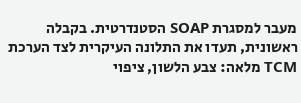מעבר למסגרת SOAP הסטנדרטית. בקבלה ראשונית, תעדו את התלונה העיקרית לצד הערכת TCM מלאה: צבע הלשון, ציפוי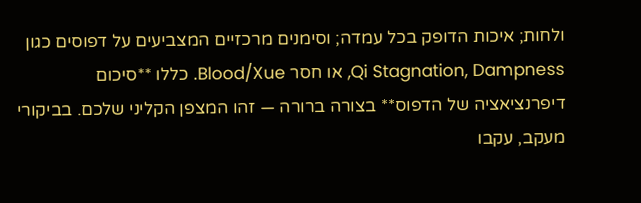ולחות; איכות הדופק בכל עמדה; וסימנים מרכזיים המצביעים על דפוסים כגון Qi Stagnation, Dampness, או חסר Blood/Xue. כללו **סיכום דיפרנציאציה של הדפוס** בצורה ברורה — זהו המצפן הקליני שלכם. בביקורי מעקב, עקבו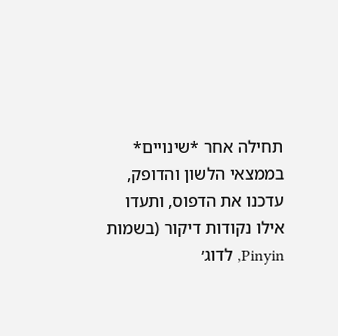תחילה אחר *שינויים* בממצאי הלשון והדופק, עדכנו את הדפוס, ותעדו אילו נקודות דיקור (בשמות Pinyin, לדוג׳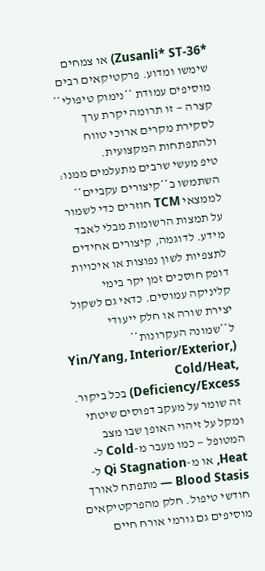*Zusanli* ST-36) או צמחים שימשו ומדוע. פרקטיקאים רבים מוסיפים עמודת **נימוק טיפולי** קצרה — זו תרומה יקרת ערך לסקירת מקרים ארוכי טווח ולהתפתחות המקצועית.
טיפ מעשי שרבים מתעלמים ממנו: השתמשו ב**קיצורים עקביים** לממצאי TCM חוזרים כדי לשמור על תמצות הרשומות מבלי לאבד מידע. לדוגמה, קיצורים אחידים לתצפיות לשון נפוצות או איכויות דופק חוסכים זמן יקר בימי קליניקה עמוסים. כדאי גם לשקול יצירת שורה או חלק ייעודי ל**שמונה העקרונות** (Yin/Yang, Interior/Exterior, Cold/Heat, Deficiency/Excess) בכל ביקור. זה שומר על מעקב דפוסים שיטתי ומקל על זיהוי האופן שבו מצב המטופל — כמו מעבר מ-Cold ל-Heat, או מ-Qi Stagnation ל-Blood Stasis — מתפתח לאורך חודשי טיפול. חלק מהפרקטיקאים מוסיפים גם גורמי אורח חיים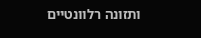ותזונה רלוונטיים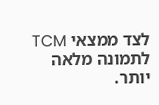לצד ממצאי TCM לתמונה מלאה יותר.